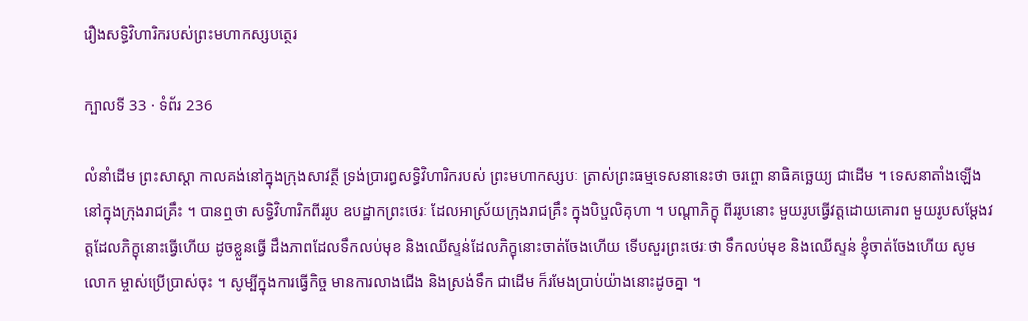រឿងសទ្ធិវិហារិករបស់ព្រះមហាកស្សបត្ថេរ

ក្បាលទី 33 · ទំព័រ 236

លំនាំដើម ព្រះសាស្តា កាលគង់នៅក្នុងក្រុងសាវត្ថី ទ្រង់ប្រារព្ធសទ្ធិវិហារិករបស់ ព្រះមហាកស្សបៈ ត្រាស់ព្រះធម្មទេសនានេះថា ចរព្ចោ នាធិគច្ឆេយ្យ ជាដើម ។ ទេសនាតាំងឡើងនៅក្នុងក្រុងរាជគ្រឹះ ។ បានឮថា សទ្ធិវិហារិកពីររូប ឧបដ្ឋាកព្រះថេរៈ ដែលអាស្រ័យក្រុងរាជគ្រឹះ ក្នុងបិប្ផលិគុហា ។ បណ្តាភិក្ខុ ពីររូបនោះ មួយរូបធ្វើវត្តដោយគោរព មួយរូបសម្តែងវត្តដែលភិក្ខុនោះធ្វើហើយ ដូចខ្លួនធ្វើ ដឹងភាពដែលទឹកលប់មុខ និងឈើស្ទន់ដែលភិក្ខុនោះចាត់ចែងហើយ ទើបសួរព្រះថេរៈថា ទឹកលប់មុខ និងឈើស្ទន់ ខ្ញុំចាត់ចែងហើយ សូមលោក ម្ចាស់ប្រើប្រាស់ចុះ ។ សូម្បីក្នុងការធ្វើកិច្ច មានការលាងជើង និងស្រង់ទឹក ជាដើម ក៏រមែងប្រាប់យ៉ាងនោះដូចគ្នា ។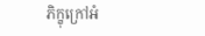ភិក្ខុក្រៅអំ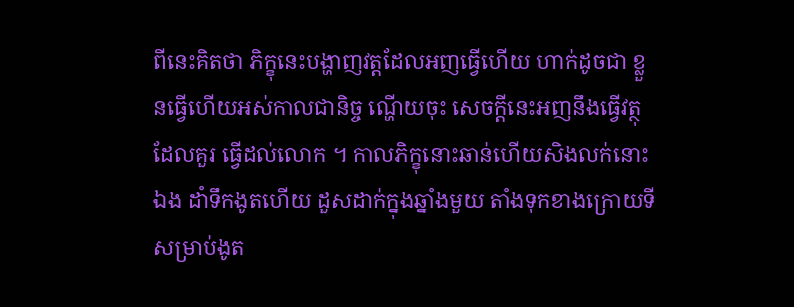ពីនេះគិតថា ភិក្ខុនេះបង្ហាញវត្តដែលអញធ្វើហើយ ហាក់ដូចជា ខ្លួនធ្វើហើយអស់កាលជានិច្ច ណ្ហើយចុះ សេចក្តីនេះអញនឹងធ្វើវត្ថុដែលគួរ ធ្វើដល់លោក ។ កាលភិក្ខុនោះឆាន់ហើយសិងលក់នោះឯង ដាំទឹកងូតហើយ ដួសដាក់ក្នុងឆ្នាំងមួយ តាំងទុកខាងក្រោយទីសម្រាប់ងូត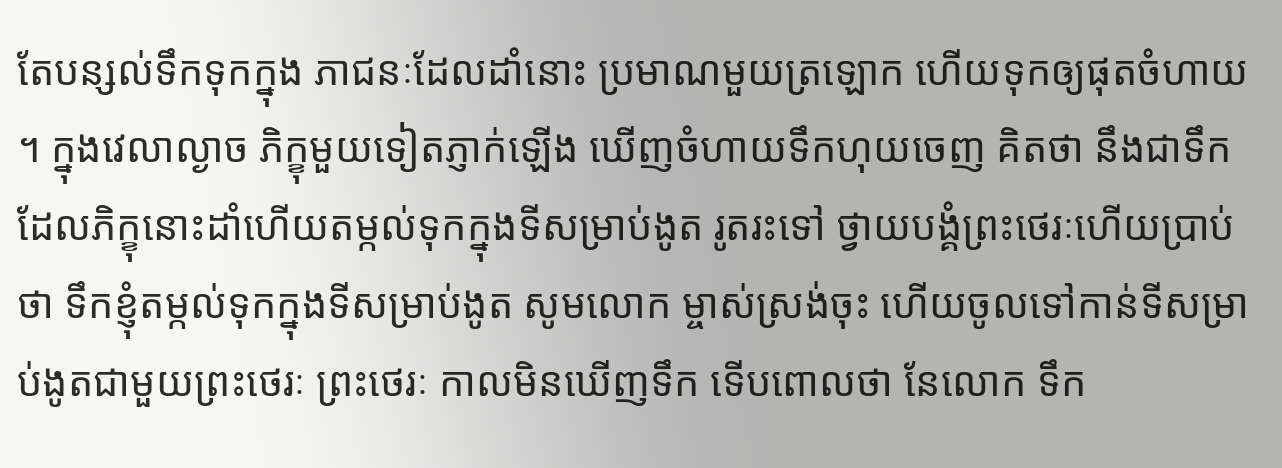តែបន្សល់ទឹកទុកក្នុង ភាជនៈដែលដាំនោះ ប្រមាណមួយត្រឡោក ហើយទុកឲ្យផុតចំហាយ ។ ក្នុងវេលាល្ងាច ភិក្ខុមួយទៀតភ្ញាក់ឡើង ឃើញចំហាយទឹកហុយចេញ គិតថា នឹងជាទឹកដែលភិក្ខុនោះដាំហើយតម្កល់ទុកក្នុងទីសម្រាប់ងូត រូតរះទៅ ថ្វាយបង្គំព្រះថេរៈហើយប្រាប់ថា ទឹកខ្ញុំតម្កល់ទុកក្នុងទីសម្រាប់ងូត សូមលោក ម្ចាស់ស្រង់ចុះ ហើយចូលទៅកាន់ទីសម្រាប់ងូតជាមួយព្រះថេរៈ ព្រះថេរៈ កាលមិនឃើញទឹក ទើបពោលថា នែលោក ទឹក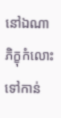នៅឯណា ភិក្ខុកំលោះទៅកាន់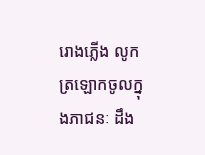រោងភ្លើង លូកត្រឡោកចូលក្នុងភាជនៈ ដឹង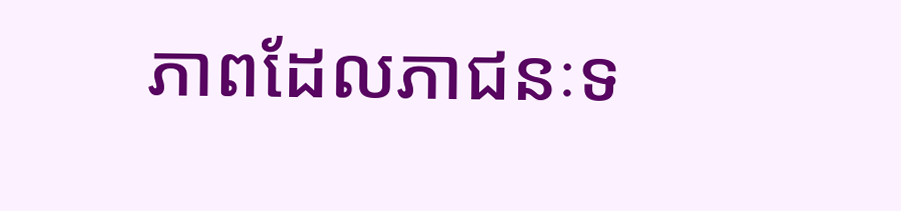ភាពដែលភាជនៈទ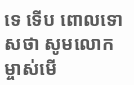ទេ ទើប ពោលទោសថា សូមលោកម្ចាស់មើ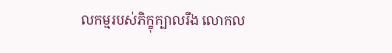លកម្មរបស់ភិក្ខុក្បាលរឹង លោកល